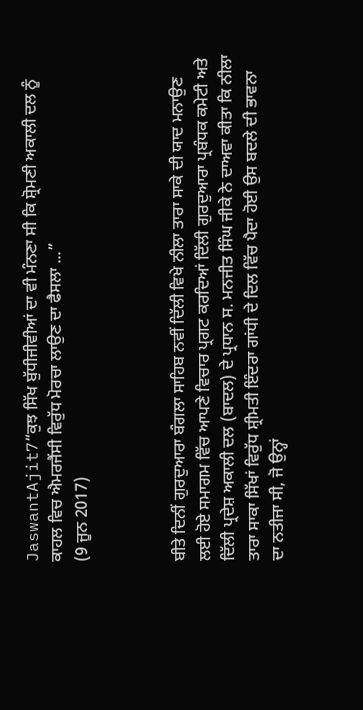JaswantAjit7“ਕੁਝ ਸਿੱਖ ਬੁੱਧੀਜੀਵੀਆਂ ਦਾ ਵੀ ਮੰਨਣਾ ਸੀ ਕਿ ਸ਼੍ਰੋਮਣੀ ਅਕਾਲੀ ਦਲ ਨੂੰ ਕਾਹਲ ਵਿਚ ਐਮਰਜੈਂਸੀ ਵਿਰੁੱਧ ਮੋਰਚਾ ਲਾਉਣ ਦਾ ਫੈਸਲਾ ...”
(9 ਜੂਨ 2017)



ਬੀਤੇ ਦਿਨੀਂ ਗੁਰਦੁਆਰਾ ਬੰਗਲਾ ਸਾਹਿਬ ਨਵੀਂ ਦਿੱਲੀ ਵਿਖੇ ਨੀਲਾ ਤਾਰਾ ਸਾਕੇ ਦੀ ਯਾਦ ਮਨਾਉਣ ਲਈ ਹੋਏ ਸਮਾਗਮ ਵਿੱਚ ਆਪਣੇ ਵਿਚਾਰ ਪ੍ਰਗਟ ਕਰਦਿਆਂ ਦਿੱਲੀ ਗੁਰਦੁਆਰਾ ਪ੍ਰਬੰਧਕ ਕਮੇਟੀ ਅਤੇ ਦਿੱਲੀ ਪ੍ਰਦੇਸ਼ ਅਕਾਲੀ ਦਲ (ਬਾਦਲ) ਦੇ ਪ੍ਰਧਾਨ ਸ. ਮਨਜੀਤ ਸਿੰਘ ਜੀਕੇ ਨੇ ਦਾਅਵਾ ਕੀਤਾ ਕਿ ਨੀਲਾ ਤਾਰਾ ਸਾਕਾ ਸਿੱਖਾਂ ਵਿਰੁੱਧ ਸ਼੍ਰੀਮਤੀ ਇੰਦਰਾ ਗਾਂਧੀ ਦੇ ਦਿਲ ਵਿੱਚ ਪੈਦਾ ਹੋਈ ਉਸ ਬਦਲੇ ਦੀ ਭਾਵਨਾ ਦਾ ਨਤੀਜਾ ਸੀ, ਜੋ ਉਨ੍ਹਾਂ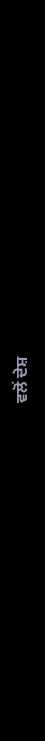ਵਲੋਂ ਦੇਸ਼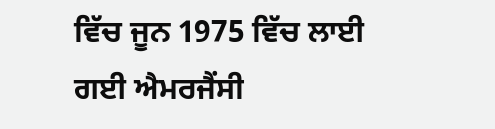ਵਿੱਚ ਜੂਨ 1975 ਵਿੱਚ ਲਾਈ ਗਈ ਐਮਰਜੈਂਸੀ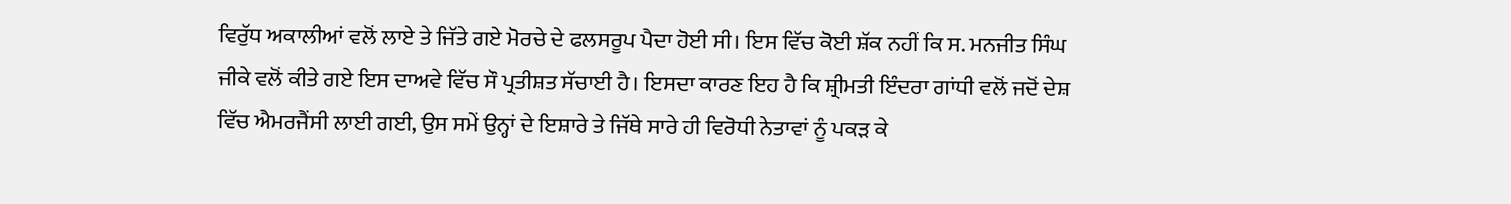ਵਿਰੁੱਧ ਅਕਾਲੀਆਂ ਵਲੋਂ ਲਾਏ ਤੇ ਜਿੱਤੇ ਗਏ ਮੋਰਚੇ ਦੇ ਫਲਸਰੂਪ ਪੈਦਾ ਹੋਈ ਸੀ। ਇਸ ਵਿੱਚ ਕੋਈ ਸ਼ੱਕ ਨਹੀਂ ਕਿ ਸ. ਮਨਜੀਤ ਸਿੰਘ ਜੀਕੇ ਵਲੋਂ ਕੀਤੇ ਗਏ ਇਸ ਦਾਅਵੇ ਵਿੱਚ ਸੌ ਪ੍ਰਤੀਸ਼ਤ ਸੱਚਾਈ ਹੈ। ਇਸਦਾ ਕਾਰਣ ਇਹ ਹੈ ਕਿ ਸ਼੍ਰੀਮਤੀ ਇੰਦਰਾ ਗਾਂਧੀ ਵਲੋਂ ਜਦੋਂ ਦੇਸ਼ ਵਿੱਚ ਐਮਰਜੈਂਸੀ ਲਾਈ ਗਈ, ਉਸ ਸਮੇਂ ਉਨ੍ਹਾਂ ਦੇ ਇਸ਼ਾਰੇ ਤੇ ਜਿੱਥੇ ਸਾਰੇ ਹੀ ਵਿਰੋਧੀ ਨੇਤਾਵਾਂ ਨੂੰ ਪਕੜ ਕੇ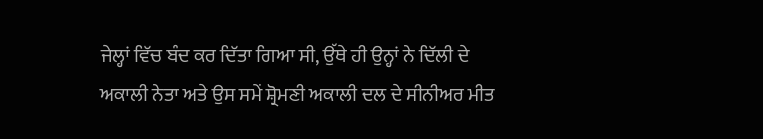ਜੇਲ੍ਹਾਂ ਵਿੱਚ ਬੰਦ ਕਰ ਦਿੱਤਾ ਗਿਆ ਸੀ, ਉੱਥੇ ਹੀ ਉਨ੍ਹਾਂ ਨੇ ਦਿੱਲੀ ਦੇ ਅਕਾਲੀ ਨੇਤਾ ਅਤੇ ਉਸ ਸਮੇਂ ਸ਼੍ਰੋਮਣੀ ਅਕਾਲੀ ਦਲ ਦੇ ਸੀਨੀਅਰ ਮੀਤ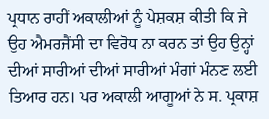ਪ੍ਰਧਾਨ ਰਾਹੀਂ ਅਕਾਲੀਆਂ ਨੂੰ ਪੇਸ਼ਕਸ਼ ਕੀਤੀ ਕਿ ਜੇ ਉਹ ਐਮਰਜੈਂਸੀ ਦਾ ਵਿਰੋਧ ਨਾ ਕਰਨ ਤਾਂ ਉਹ ਉਨ੍ਹਾਂ ਦੀਆਂ ਸਾਰੀਆਂ ਦੀਆਂ ਸਾਰੀਆਂ ਮੰਗਾਂ ਮੰਨਣ ਲਈ ਤਿਆਰ ਹਨ। ਪਰ ਅਕਾਲੀ ਆਗੂਆਂ ਨੇ ਸ. ਪ੍ਰਕਾਸ਼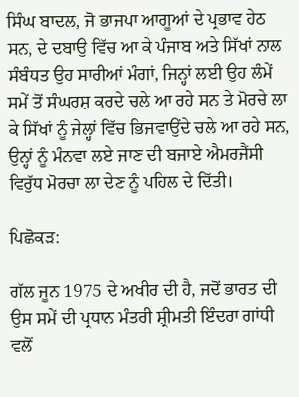ਸਿੰਘ ਬਾਦਲ, ਜੋ ਭਾਜਪਾ ਆਗੂਆਂ ਦੇ ਪ੍ਰਭਾਵ ਹੇਠ ਸਨ, ਦੇ ਦਬਾਉ ਵਿੱਚ ਆ ਕੇ ਪੰਜਾਬ ਅਤੇ ਸਿੱਖਾਂ ਨਾਲ ਸੰਬੰਧਤ ਉਹ ਸਾਰੀਆਂ ਮੰਗਾਂ, ਜਿਨ੍ਹਾਂ ਲਈ ਉਹ ਲੰਮੇਂ ਸਮੇਂ ਤੋਂ ਸੰਘਰਸ਼ ਕਰਦੇ ਚਲੇ ਆ ਰਹੇ ਸਨ ਤੇ ਮੋਰਚੇ ਲਾ ਕੇ ਸਿੱਖਾਂ ਨੂੰ ਜੇਲ੍ਹਾਂ ਵਿੱਚ ਭਿਜਵਾਉਂਦੇ ਚਲੇ ਆ ਰਹੇ ਸਨ, ਉਨ੍ਹਾਂ ਨੂੰ ਮੰਨਵਾ ਲਏ ਜਾਣ ਦੀ ਬਜਾਏ ਐਮਰਜੈਂਸੀ ਵਿਰੁੱਧ ਮੋਰਚਾ ਲਾ ਦੇਣ ਨੂੰ ਪਹਿਲ ਦੇ ਦਿੱਤੀ।

ਪਿਛੋਕੜ:

ਗੱਲ ਜੂਨ 1975 ਦੇ ਅਖੀਰ ਦੀ ਹੈ, ਜਦੋਂ ਭਾਰਤ ਦੀ ਉਸ ਸਮੇਂ ਦੀ ਪ੍ਰਧਾਨ ਮੰਤਰੀ ਸ਼੍ਰੀਮਤੀ ਇੰਦਰਾ ਗਾਂਧੀ ਵਲੋਂ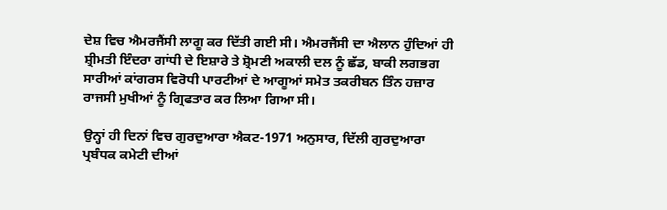ਦੇਸ਼ ਵਿਚ ਐਮਰਜੈਂਸੀ ਲਾਗੂ ਕਰ ਦਿੱਤੀ ਗਈ ਸੀ। ਐਮਰਜੈਂਸੀ ਦਾ ਐਲਾਨ ਹੁੰਦਿਆਂ ਹੀ ਸ਼੍ਰੀਮਤੀ ਇੰਦਰਾ ਗਾਂਧੀ ਦੇ ਇਸ਼ਾਰੇ ਤੇ ਸ਼੍ਰੋਮਣੀ ਅਕਾਲੀ ਦਲ ਨੂੰ ਛੱਡ, ਬਾਕੀ ਲਗਭਗ ਸਾਰੀਆਂ ਕਾਂਗਰਸ ਵਿਰੋਧੀ ਪਾਰਟੀਆਂ ਦੇ ਆਗੂਆਂ ਸਮੇਤ ਤਕਰੀਬਨ ਤਿੰਨ ਹਜ਼ਾਰ ਰਾਜਸੀ ਮੁਖੀਆਂ ਨੂੰ ਗ੍ਰਿਫਤਾਰ ਕਰ ਲਿਆ ਗਿਆ ਸੀ।

ਉਨ੍ਹਾਂ ਹੀ ਦਿਨਾਂ ਵਿਚ ਗੁਰਦੁਆਰਾ ਐਕਟ-1971 ਅਨੁਸਾਰ, ਦਿੱਲੀ ਗੁਰਦੁਆਰਾ ਪ੍ਰਬੰਧਕ ਕਮੇਟੀ ਦੀਆਂ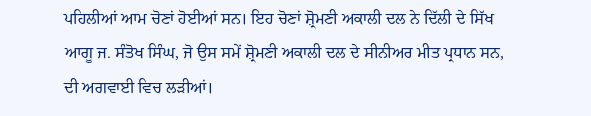ਪਹਿਲੀਆਂ ਆਮ ਚੋਣਾਂ ਹੋਈਆਂ ਸਨ। ਇਹ ਚੋਣਾਂ ਸ਼੍ਰੋਮਣੀ ਅਕਾਲੀ ਦਲ ਨੇ ਦਿੱਲੀ ਦੇ ਸਿੱਖ ਆਗੂ ਜ. ਸੰਤੋਖ ਸਿੰਘ, ਜੋ ਉਸ ਸਮੇਂ ਸ਼੍ਰੋਮਣੀ ਅਕਾਲੀ ਦਲ ਦੇ ਸੀਨੀਅਰ ਮੀਤ ਪ੍ਰਧਾਨ ਸਨ, ਦੀ ਅਗਵਾਈ ਵਿਚ ਲੜੀਆਂ।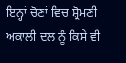ਇਨ੍ਹਾਂ ਚੋਣਾਂ ਵਿਚ ਸ਼੍ਰੋਮਣੀ ਅਕਾਲੀ ਦਲ ਨੂੰ ਕਿਸੇ ਵੀ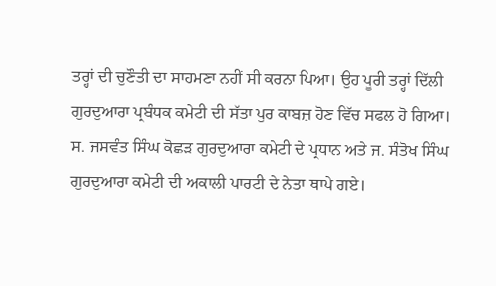ਤਰ੍ਹਾਂ ਦੀ ਚੁਣੌਤੀ ਦਾ ਸਾਹਮਣਾ ਨਹੀਂ ਸੀ ਕਰਨਾ ਪਿਆ। ਉਹ ਪੂਰੀ ਤਰ੍ਹਾਂ ਦਿੱਲੀ ਗੁਰਦੁਆਰਾ ਪ੍ਰਬੰਧਕ ਕਮੇਟੀ ਦੀ ਸੱਤਾ ਪੁਰ ਕਾਬਜ਼ ਹੋਣ ਵਿੱਚ ਸਫਲ ਹੋ ਗਿਆ। ਸ. ਜਸਵੰਤ ਸਿੰਘ ਕੋਛੜ ਗੁਰਦੁਆਰਾ ਕਮੇਟੀ ਦੇ ਪ੍ਰਧਾਨ ਅਤੇ ਜ. ਸੰਤੋਖ ਸਿੰਘ ਗੁਰਦੁਆਰਾ ਕਮੇਟੀ ਦੀ ਅਕਾਲੀ ਪਾਰਟੀ ਦੇ ਨੇਤਾ ਥਾਪੇ ਗਏ।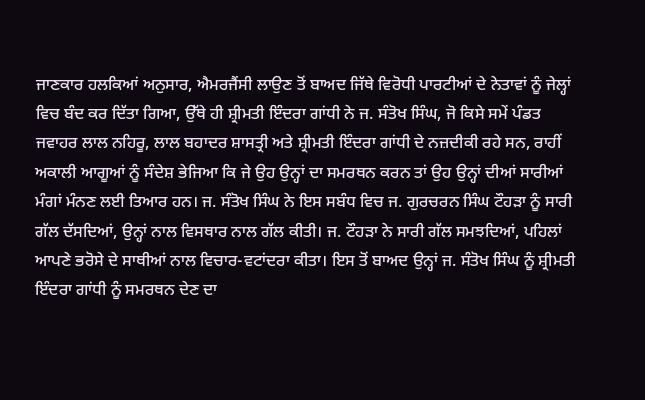ਜਾਣਕਾਰ ਹਲਕਿਆਂ ਅਨੁਸਾਰ, ਐਮਰਜੈਂਸੀ ਲਾਉਣ ਤੋਂ ਬਾਅਦ ਜਿੱਥੇ ਵਿਰੋਧੀ ਪਾਰਟੀਆਂ ਦੇ ਨੇਤਾਵਾਂ ਨੂੰ ਜੇਲ੍ਹਾਂ ਵਿਚ ਬੰਦ ਕਰ ਦਿੱਤਾ ਗਿਆ, ਉੱਥੇ ਹੀ ਸ਼੍ਰੀਮਤੀ ਇੰਦਰਾ ਗਾਂਧੀ ਨੇ ਜ. ਸੰਤੋਖ ਸਿੰਘ, ਜੋ ਕਿਸੇ ਸਮੇਂ ਪੰਡਤ ਜਵਾਹਰ ਲਾਲ ਨਹਿਰੂ, ਲਾਲ ਬਹਾਦਰ ਸ਼ਾਸਤ੍ਰੀ ਅਤੇ ਸ਼੍ਰੀਮਤੀ ਇੰਦਰਾ ਗਾਂਧੀ ਦੇ ਨਜ਼ਦੀਕੀ ਰਹੇ ਸਨ, ਰਾਹੀਂ ਅਕਾਲੀ ਆਗੂਆਂ ਨੂੰ ਸੰਦੇਸ਼ ਭੇਜਿਆ ਕਿ ਜੇ ਉਹ ਉਨ੍ਹਾਂ ਦਾ ਸਮਰਥਨ ਕਰਨ ਤਾਂ ਉਹ ਉਨ੍ਹਾਂ ਦੀਆਂ ਸਾਰੀਆਂ ਮੰਗਾਂ ਮੰਨਣ ਲਈ ਤਿਆਰ ਹਨ। ਜ. ਸੰਤੋਖ ਸਿੰਘ ਨੇ ਇਸ ਸਬੰਧ ਵਿਚ ਜ. ਗੁਰਚਰਨ ਸਿੰਘ ਟੌਹੜਾ ਨੂੰ ਸਾਰੀ ਗੱਲ ਦੱਸਦਿਆਂ, ਉਨ੍ਹਾਂ ਨਾਲ ਵਿਸਥਾਰ ਨਾਲ ਗੱਲ ਕੀਤੀ। ਜ. ਟੌਹੜਾ ਨੇ ਸਾਰੀ ਗੱਲ ਸਮਝਦਿਆਂ, ਪਹਿਲਾਂ ਆਪਣੇ ਭਰੋਸੇ ਦੇ ਸਾਥੀਆਂ ਨਾਲ ਵਿਚਾਰ-ਵਟਾਂਦਰਾ ਕੀਤਾ। ਇਸ ਤੋਂ ਬਾਅਦ ਉਨ੍ਹਾਂ ਜ. ਸੰਤੋਖ ਸਿੰਘ ਨੂੰ ਸ਼੍ਰੀਮਤੀ ਇੰਦਰਾ ਗਾਂਧੀ ਨੂੰ ਸਮਰਥਨ ਦੇਣ ਦਾ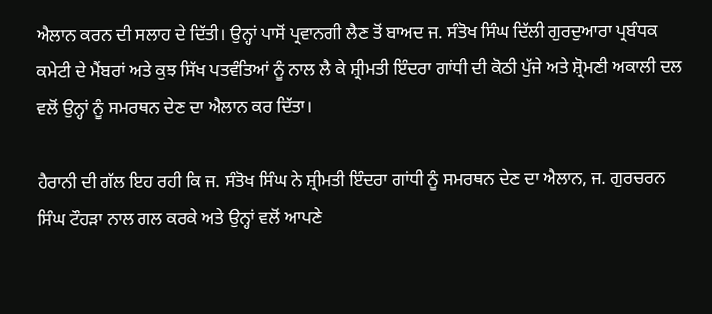ਐਲਾਨ ਕਰਨ ਦੀ ਸਲਾਹ ਦੇ ਦਿੱਤੀ। ਉਨ੍ਹਾਂ ਪਾਸੋਂ ਪ੍ਰਵਾਨਗੀ ਲੈਣ ਤੋਂ ਬਾਅਦ ਜ. ਸੰਤੋਖ ਸਿੰਘ ਦਿੱਲੀ ਗੁਰਦੁਆਰਾ ਪ੍ਰਬੰਧਕ ਕਮੇਟੀ ਦੇ ਮੈਂਬਰਾਂ ਅਤੇ ਕੁਝ ਸਿੱਖ ਪਤਵੰਤਿਆਂ ਨੂੰ ਨਾਲ ਲੈ ਕੇ ਸ਼੍ਰੀਮਤੀ ਇੰਦਰਾ ਗਾਂਧੀ ਦੀ ਕੋਠੀ ਪੁੱਜੇ ਅਤੇ ਸ਼੍ਰੋਮਣੀ ਅਕਾਲੀ ਦਲ ਵਲੋਂ ਉਨ੍ਹਾਂ ਨੂੰ ਸਮਰਥਨ ਦੇਣ ਦਾ ਐਲਾਨ ਕਰ ਦਿੱਤਾ।

ਹੈਰਾਨੀ ਦੀ ਗੱਲ ਇਹ ਰਹੀ ਕਿ ਜ. ਸੰਤੋਖ ਸਿੰਘ ਨੇ ਸ਼੍ਰੀਮਤੀ ਇੰਦਰਾ ਗਾਂਧੀ ਨੂੰ ਸਮਰਥਨ ਦੇਣ ਦਾ ਐਲਾਨ, ਜ. ਗੁਰਚਰਨ ਸਿੰਘ ਟੌਹੜਾ ਨਾਲ ਗਲ ਕਰਕੇ ਅਤੇ ਉਨ੍ਹਾਂ ਵਲੋਂ ਆਪਣੇ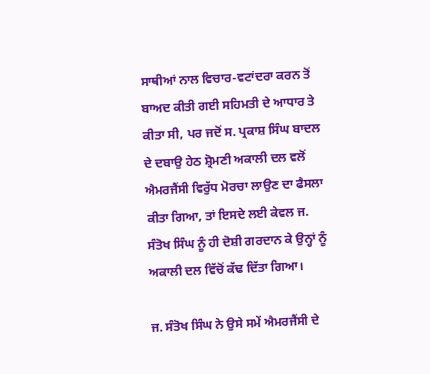ਸਾਥੀਆਂ ਨਾਲ ਵਿਚਾਰ-ਵਟਾਂਦਰਾ ਕਰਨ ਤੋਂ ਬਾਅਦ ਕੀਤੀ ਗਈ ਸਹਿਮਤੀ ਦੇ ਆਧਾਰ ਤੇ ਕੀਤਾ ਸੀ, ਪਰ ਜਦੋਂ ਸ. ਪ੍ਰਕਾਸ਼ ਸਿੰਘ ਬਾਦਲ ਦੇ ਦਬਾਉ ਹੇਠ ਸ਼੍ਰੋਮਣੀ ਅਕਾਲੀ ਦਲ ਵਲੋਂ ਐਮਰਜੈਂਸੀ ਵਿਰੁੱਧ ਮੋਰਚਾ ਲਾਉਣ ਦਾ ਫੈਸਲਾ ਕੀਤਾ ਗਿਆ, ਤਾਂ ਇਸਦੇ ਲਈ ਕੇਵਲ ਜ. ਸੰਤੋਖ ਸਿੰਘ ਨੂੰ ਹੀ ਦੋਸ਼ੀ ਗਰਦਾਨ ਕੇ ਉਨ੍ਹਾਂ ਨੂੰ ਅਕਾਲੀ ਦਲ ਵਿੱਚੋਂ ਕੱਢ ਦਿੱਤਾ ਗਿਆ।

ਜ. ਸੰਤੋਖ ਸਿੰਘ ਨੇ ਉਸੇ ਸਮੇਂ ਐਮਰਜੈਂਸੀ ਦੇ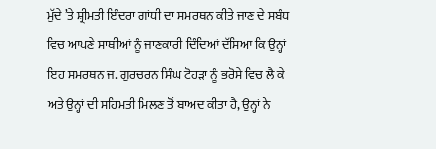ਮੁੱਦੇ ’ਤੇ ਸ਼੍ਰੀਮਤੀ ਇੰਦਰਾ ਗਾਂਧੀ ਦਾ ਸਮਰਥਨ ਕੀਤੇ ਜਾਣ ਦੇ ਸਬੰਧ ਵਿਚ ਆਪਣੇ ਸਾਥੀਆਂ ਨੂੰ ਜਾਣਕਾਰੀ ਦਿੰਦਿਆਂ ਦੱਸਿਆ ਕਿ ਉਨ੍ਹਾਂ ਇਹ ਸਮਰਥਨ ਜ. ਗੁਰਚਰਨ ਸਿੰਘ ਟੋਹੜਾ ਨੂੰ ਭਰੋਸੇ ਵਿਚ ਲੈ ਕੇ ਅਤੇ ਉਨ੍ਹਾਂ ਦੀ ਸਹਿਮਤੀ ਮਿਲਣ ਤੋਂ ਬਾਅਦ ਕੀਤਾ ਹੈ, ਉਨ੍ਹਾਂ ਨੇ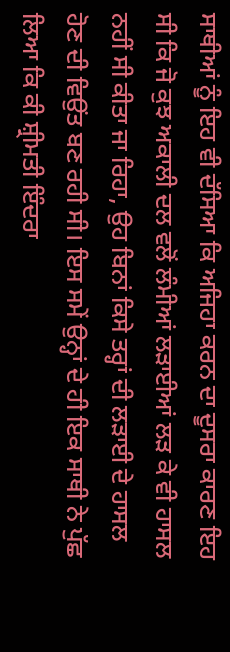ਸਾਥੀਆਂ ਨੂੰ ਇਹ ਵੀ ਦੱਸਿਆ ਕਿ ਅਜਿਹਾ ਕਰਨ ਦਾ ਦੂਸਰਾ ਕਾਰਣ ਇਹ ਸੀ ਕਿ ਜੋ ਕੁਝ ਅਕਾਲੀ ਦਲ ਵਲੋਂ ਲੰਮੀਆਂ ਲੜਾਈਆਂ ਲੜ ਕੇ ਵੀ ਹਾਸਲ ਨਹੀਂ ਸੀ ਕੀਤਾ ਜਾ ਰਿਹਾ, ਉਹ ਬਿਨਾਂ ਕਿਸੇ ਤਰ੍ਹਾਂ ਦੀ ਲੜਾਈ ਦੇ ਹਾਸਲ ਹੋਣ ਦੀ ਵਿਉਂਤ ਬਣ ਰਹੀ ਸੀ। ਇਸ ਸਮੇਂ ਉਨ੍ਹਾਂ ਦੇ ਹੀ ਇਕ ਸਾਥੀ ਨੇ ਪੁੱਛ ਲਿਆ ਕਿ ਕੀ ਸ਼੍ਰੀਮਤੀ ਇੰਦਰਾ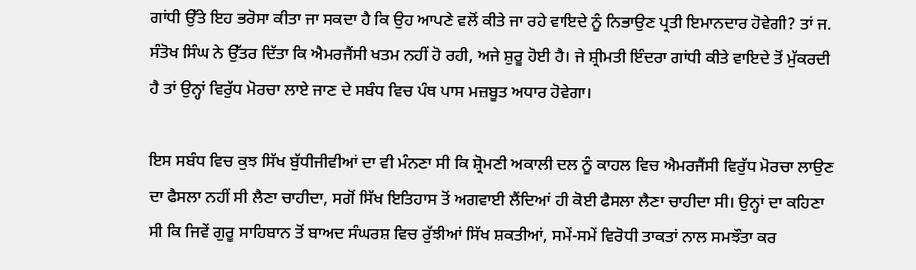ਗਾਂਧੀ ਉੱਤੇ ਇਹ ਭਰੋਸਾ ਕੀਤਾ ਜਾ ਸਕਦਾ ਹੈ ਕਿ ਉਹ ਆਪਣੇ ਵਲੋਂ ਕੀਤੇ ਜਾ ਰਹੇ ਵਾਇਦੇ ਨੂੰ ਨਿਭਾਉਣ ਪ੍ਰਤੀ ਇਮਾਨਦਾਰ ਹੋਵੇਗੀ? ਤਾਂ ਜ. ਸੰਤੋਖ ਸਿੰਘ ਨੇ ਉੱਤਰ ਦਿੱਤਾ ਕਿ ਐਮਰਜੈਂਸੀ ਖਤਮ ਨਹੀਂ ਹੋ ਰਹੀ, ਅਜੇ ਸ਼ੁਰੂ ਹੋਈ ਹੈ। ਜੇ ਸ਼੍ਰੀਮਤੀ ਇੰਦਰਾ ਗਾਂਧੀ ਕੀਤੇ ਵਾਇਦੇ ਤੋਂ ਮੁੱਕਰਦੀ ਹੈ ਤਾਂ ਉਨ੍ਹਾਂ ਵਿਰੁੱਧ ਮੋਰਚਾ ਲਾਏ ਜਾਣ ਦੇ ਸਬੰਧ ਵਿਚ ਪੰਥ ਪਾਸ ਮਜ਼ਬੂਤ ਅਧਾਰ ਹੋਵੇਗਾ।

ਇਸ ਸਬੰਧ ਵਿਚ ਕੁਝ ਸਿੱਖ ਬੁੱਧੀਜੀਵੀਆਂ ਦਾ ਵੀ ਮੰਨਣਾ ਸੀ ਕਿ ਸ਼੍ਰੋਮਣੀ ਅਕਾਲੀ ਦਲ ਨੂੰ ਕਾਹਲ ਵਿਚ ਐਮਰਜੈਂਸੀ ਵਿਰੁੱਧ ਮੋਰਚਾ ਲਾਉਣ ਦਾ ਫੈਸਲਾ ਨਹੀਂ ਸੀ ਲੈਣਾ ਚਾਹੀਦਾ, ਸਗੋਂ ਸਿੱਖ ਇਤਿਹਾਸ ਤੋਂ ਅਗਵਾਈ ਲੈਂਦਿਆਂ ਹੀ ਕੋਈ ਫੈਸਲਾ ਲੈਣਾ ਚਾਹੀਦਾ ਸੀ। ਉਨ੍ਹਾਂ ਦਾ ਕਹਿਣਾ ਸੀ ਕਿ ਜਿਵੇਂ ਗੁਰੂ ਸਾਹਿਬਾਨ ਤੋਂ ਬਾਅਦ ਸੰਘਰਸ਼ ਵਿਚ ਰੁੱਝੀਆਂ ਸਿੱਖ ਸ਼ਕਤੀਆਂ, ਸਮੇਂ-ਸਮੇਂ ਵਿਰੋਧੀ ਤਾਕਤਾਂ ਨਾਲ ਸਮਝੌਤਾ ਕਰ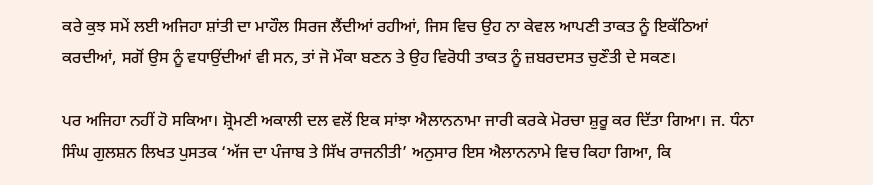ਕਰੇ ਕੁਝ ਸਮੇਂ ਲਈ ਅਜਿਹਾ ਸ਼ਾਂਤੀ ਦਾ ਮਾਹੌਲ ਸਿਰਜ ਲੈਂਦੀਆਂ ਰਹੀਆਂ, ਜਿਸ ਵਿਚ ਉਹ ਨਾ ਕੇਵਲ ਆਪਣੀ ਤਾਕਤ ਨੂੰ ਇਕੱਠਿਆਂ ਕਰਦੀਆਂ, ਸਗੋਂ ਉਸ ਨੂੰ ਵਧਾਉਂਦੀਆਂ ਵੀ ਸਨ, ਤਾਂ ਜੋ ਮੌਕਾ ਬਣਨ ਤੇ ਉਹ ਵਿਰੋਧੀ ਤਾਕਤ ਨੂੰ ਜ਼ਬਰਦਸਤ ਚੁਣੌਤੀ ਦੇ ਸਕਣ।

ਪਰ ਅਜਿਹਾ ਨਹੀਂ ਹੋ ਸਕਿਆ। ਸ਼੍ਰੋਮਣੀ ਅਕਾਲੀ ਦਲ ਵਲੋਂ ਇਕ ਸਾਂਝਾ ਐਲਾਨਨਾਮਾ ਜਾਰੀ ਕਰਕੇ ਮੋਰਚਾ ਸ਼ੁਰੂ ਕਰ ਦਿੱਤਾ ਗਿਆ। ਜ. ਧੰਨਾ ਸਿੰਘ ਗੁਲਸ਼ਨ ਲਿਖਤ ਪੁਸਤਕ ‘ਅੱਜ ਦਾ ਪੰਜਾਬ ਤੇ ਸਿੱਖ ਰਾਜਨੀਤੀ’ ਅਨੁਸਾਰ ਇਸ ਐਲਾਨਨਾਮੇ ਵਿਚ ਕਿਹਾ ਗਿਆ, ਕਿ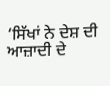‘ਸਿੱਖਾਂ ਨੇ ਦੇਸ਼ ਦੀ ਆਜ਼ਾਦੀ ਦੇ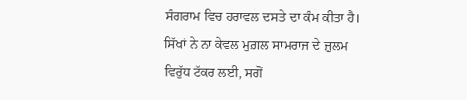ਸੰਗਰਾਮ ਵਿਚ ਹਰਾਵਲ ਦਸਤੇ ਦਾ ਕੰਮ ਕੀਤਾ ਹੈ। ਸਿੱਖਾਂ ਨੇ ਨਾ ਕੇਵਲ ਮੁਗ਼ਲ ਸਾਮਰਾਜ ਦੇ ਜ਼ੁਲਮ ਵਿਰੁੱਧ ਟੱਕਰ ਲਈ, ਸਗੋਂ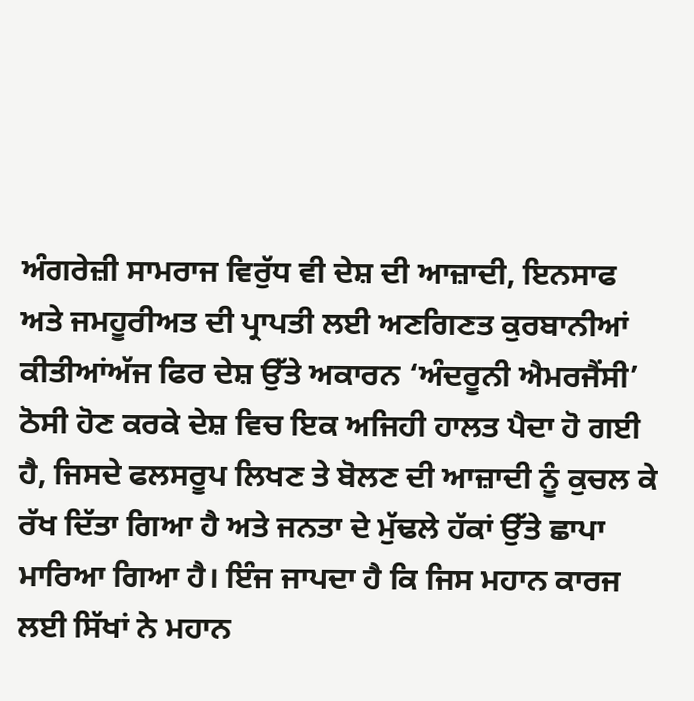ਅੰਗਰੇਜ਼ੀ ਸਾਮਰਾਜ ਵਿਰੁੱਧ ਵੀ ਦੇਸ਼ ਦੀ ਆਜ਼ਾਦੀ, ਇਨਸਾਫ ਅਤੇ ਜਮਹੂਰੀਅਤ ਦੀ ਪ੍ਰਾਪਤੀ ਲਈ ਅਣਗਿਣਤ ਕੁਰਬਾਨੀਆਂ ਕੀਤੀਆਂਅੱਜ ਫਿਰ ਦੇਸ਼ ਉੱਤੇ ਅਕਾਰਨ ‘ਅੰਦਰੂਨੀ ਐਮਰਜੈਂਸੀ’ ਠੋਸੀ ਹੋਣ ਕਰਕੇ ਦੇਸ਼ ਵਿਚ ਇਕ ਅਜਿਹੀ ਹਾਲਤ ਪੈਦਾ ਹੋ ਗਈ ਹੈ, ਜਿਸਦੇ ਫਲਸਰੂਪ ਲਿਖਣ ਤੇ ਬੋਲਣ ਦੀ ਆਜ਼ਾਦੀ ਨੂੰ ਕੁਚਲ ਕੇ ਰੱਖ ਦਿੱਤਾ ਗਿਆ ਹੈ ਅਤੇ ਜਨਤਾ ਦੇ ਮੁੱਢਲੇ ਹੱਕਾਂ ਉੱਤੇ ਛਾਪਾ ਮਾਰਿਆ ਗਿਆ ਹੈ। ਇੰਜ ਜਾਪਦਾ ਹੈ ਕਿ ਜਿਸ ਮਹਾਨ ਕਾਰਜ ਲਈ ਸਿੱਖਾਂ ਨੇ ਮਹਾਨ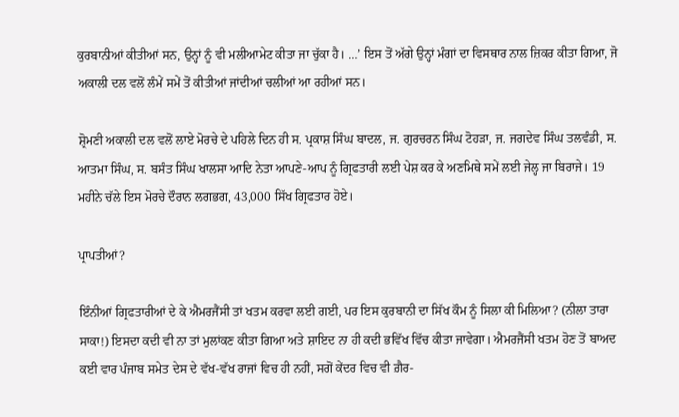ਕੁਰਬਾਨੀਆਂ ਕੀਤੀਆਂ ਸਨ, ਉਨ੍ਹਾਂ ਨੂੰ ਵੀ ਮਲੀਆਮੇਟ ਕੀਤਾ ਜਾ ਚੁੱਕਾ ਹੈ। …’ ਇਸ ਤੋਂ ਅੱਗੇ ਉਨ੍ਹਾਂ ਮੰਗਾਂ ਦਾ ਵਿਸਥਾਰ ਨਾਲ ਜ਼ਿਕਰ ਕੀਤਾ ਗਿਆ, ਜੋ ਅਕਾਲੀ ਦਲ ਵਲੋਂ ਲੰਮੇਂ ਸਮੇਂ ਤੋਂ ਕੀਤੀਆਂ ਜਾਂਦੀਆਂ ਚਲੀਆਂ ਆ ਰਹੀਆਂ ਸਨ।

ਸ਼੍ਰੋਮਣੀ ਅਕਾਲੀ ਦਲ ਵਲੋਂ ਲਾਏ ਮੋਰਚੇ ਦੇ ਪਹਿਲੇ ਦਿਨ ਹੀ ਸ. ਪ੍ਰਕਾਸ਼ ਸਿੰਘ ਬਾਦਲ, ਜ. ਗੁਰਚਰਨ ਸਿੰਘ ਟੋਹੜਾ, ਜ. ਜਗਦੇਵ ਸਿੰਘ ਤਲਵੰਡੀ, ਸ. ਆਤਮਾ ਸਿੰਘ, ਸ. ਬਸੰਤ ਸਿੰਘ ਖਾਲਸਾ ਆਦਿ ਨੇਤਾ ਆਪਣੇ-ਆਪ ਨੂੰ ਗ੍ਰਿਫਤਾਰੀ ਲਈ ਪੇਸ਼ ਕਰ ਕੇ ਅਣਮਿਥੇ ਸਮੇਂ ਲਈ ਜੇਲ੍ਹ ਜਾ ਬਿਰਾਜੇ। 19 ਮਹੀਨੇ ਚੱਲੇ ਇਸ ਮੋਰਚੇ ਦੌਰਾਨ ਲਗਭਗ, 43,000 ਸਿੱਖ ਗ੍ਰਿਫਤਾਰ ਹੋਏ।

ਪ੍ਰਾਪਤੀਆਂ?

ਇੰਨੀਆਂ ਗ੍ਰਿਫਤਾਰੀਆਂ ਦੇ ਕੇ ਐਮਰਜੈਂਸੀ ਤਾਂ ਖਤਮ ਕਰਵਾ ਲਈ ਗਈ, ਪਰ ਇਸ ਕੁਰਬਾਨੀ ਦਾ ਸਿੱਖ ਕੌਮ ਨੂੰ ਸਿਲਾ ਕੀ ਮਿਲਿਆ? (ਨੀਲਾ ਤਾਰਾ ਸਾਕਾ!) ਇਸਦਾ ਕਦੀ ਵੀ ਨਾ ਤਾਂ ਮੁਲਾਂਕਣ ਕੀਤਾ ਗਿਆ ਅਤੇ ਸ਼ਾਇਦ ਨਾ ਹੀ ਕਦੀ ਭਵਿੱਖ ਵਿੱਚ ਕੀਤਾ ਜਾਵੇਗਾ। ਐਮਰਜੈਂਸੀ ਖਤਮ ਹੋਣ ਤੋਂ ਬਾਅਦ ਕਈ ਵਾਰ ਪੰਜਾਬ ਸਮੇਤ ਦੇਸ ਦੇ ਵੱਖ-ਵੱਖ ਰਾਜਾਂ ਵਿਚ ਹੀ ਨਹੀਂ, ਸਗੋਂ ਕੇਂਦਰ ਵਿਚ ਵੀ ਗ਼ੈਰ-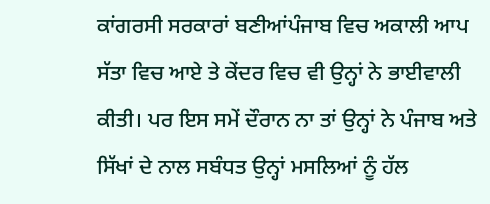ਕਾਂਗਰਸੀ ਸਰਕਾਰਾਂ ਬਣੀਆਂਪੰਜਾਬ ਵਿਚ ਅਕਾਲੀ ਆਪ ਸੱਤਾ ਵਿਚ ਆਏ ਤੇ ਕੇਂਦਰ ਵਿਚ ਵੀ ਉਨ੍ਹਾਂ ਨੇ ਭਾਈਵਾਲੀ ਕੀਤੀ। ਪਰ ਇਸ ਸਮੇਂ ਦੌਰਾਨ ਨਾ ਤਾਂ ਉਨ੍ਹਾਂ ਨੇ ਪੰਜਾਬ ਅਤੇ ਸਿੱਖਾਂ ਦੇ ਨਾਲ ਸਬੰਧਤ ਉਨ੍ਹਾਂ ਮਸਲਿਆਂ ਨੂੰ ਹੱਲ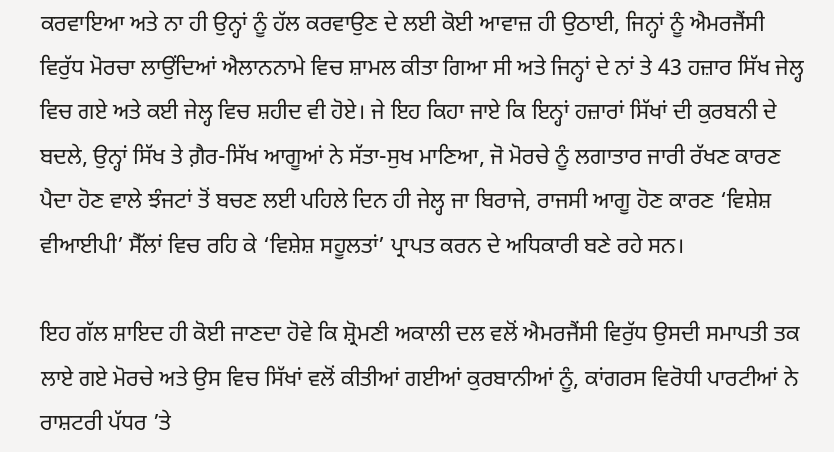ਕਰਵਾਇਆ ਅਤੇ ਨਾ ਹੀ ਉਨ੍ਹਾਂ ਨੂੰ ਹੱਲ ਕਰਵਾਉਣ ਦੇ ਲਈ ਕੋਈ ਆਵਾਜ਼ ਹੀ ਉਠਾਈ, ਜਿਨ੍ਹਾਂ ਨੂੰ ਐਮਰਜੈਂਸੀ ਵਿਰੁੱਧ ਮੋਰਚਾ ਲਾਉਂਦਿਆਂ ਐਲਾਨਨਾਮੇ ਵਿਚ ਸ਼ਾਮਲ ਕੀਤਾ ਗਿਆ ਸੀ ਅਤੇ ਜਿਨ੍ਹਾਂ ਦੇ ਨਾਂ ਤੇ 43 ਹਜ਼ਾਰ ਸਿੱਖ ਜੇਲ੍ਹ ਵਿਚ ਗਏ ਅਤੇ ਕਈ ਜੇਲ੍ਹ ਵਿਚ ਸ਼ਹੀਦ ਵੀ ਹੋਏ। ਜੇ ਇਹ ਕਿਹਾ ਜਾਏ ਕਿ ਇਨ੍ਹਾਂ ਹਜ਼ਾਰਾਂ ਸਿੱਖਾਂ ਦੀ ਕੁਰਬਨੀ ਦੇ ਬਦਲੇ, ਉਨ੍ਹਾਂ ਸਿੱਖ ਤੇ ਗ਼ੈਰ-ਸਿੱਖ ਆਗੂਆਂ ਨੇ ਸੱਤਾ-ਸੁਖ ਮਾਣਿਆ, ਜੋ ਮੋਰਚੇ ਨੂੰ ਲਗਾਤਾਰ ਜਾਰੀ ਰੱਖਣ ਕਾਰਣ ਪੈਦਾ ਹੋਣ ਵਾਲੇ ਝੰਜਟਾਂ ਤੋਂ ਬਚਣ ਲਈ ਪਹਿਲੇ ਦਿਨ ਹੀ ਜੇਲ੍ਹ ਜਾ ਬਿਰਾਜੇ, ਰਾਜਸੀ ਆਗੂ ਹੋਣ ਕਾਰਣ ‘ਵਿਸ਼ੇਸ਼ ਵੀਆਈਪੀ’ ਸੈੱਲਾਂ ਵਿਚ ਰਹਿ ਕੇ ‘ਵਿਸ਼ੇਸ਼ ਸਹੂਲਤਾਂ’ ਪ੍ਰਾਪਤ ਕਰਨ ਦੇ ਅਧਿਕਾਰੀ ਬਣੇ ਰਹੇ ਸਨ।

ਇਹ ਗੱਲ ਸ਼ਾਇਦ ਹੀ ਕੋਈ ਜਾਣਦਾ ਹੋਵੇ ਕਿ ਸ਼੍ਰੋਮਣੀ ਅਕਾਲੀ ਦਲ ਵਲੋਂ ਐਮਰਜੈਂਸੀ ਵਿਰੁੱਧ ਉਸਦੀ ਸਮਾਪਤੀ ਤਕ ਲਾਏ ਗਏ ਮੋਰਚੇ ਅਤੇ ਉਸ ਵਿਚ ਸਿੱਖਾਂ ਵਲੋਂ ਕੀਤੀਆਂ ਗਈਆਂ ਕੁਰਬਾਨੀਆਂ ਨੂੰ, ਕਾਂਗਰਸ ਵਿਰੋਧੀ ਪਾਰਟੀਆਂ ਨੇ ਰਾਸ਼ਟਰੀ ਪੱਧਰ ’ਤੇ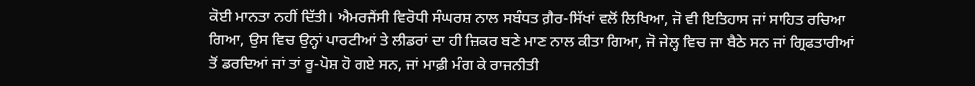ਕੋਈ ਮਾਨਤਾ ਨਹੀਂ ਦਿੱਤੀ। ਐਮਰਜੈਂਸੀ ਵਿਰੋਧੀ ਸੰਘਰਸ਼ ਨਾਲ ਸਬੰਧਤ ਗ਼ੈਰ-ਸਿੱਖਾਂ ਵਲੋਂ ਲਿਖਿਆ, ਜੋ ਵੀ ਇਤਿਹਾਸ ਜਾਂ ਸਾਹਿਤ ਰਚਿਆ ਗਿਆ, ਉਸ ਵਿਚ ਉਨ੍ਹਾਂ ਪਾਰਟੀਆਂ ਤੇ ਲੀਡਰਾਂ ਦਾ ਹੀ ਜ਼ਿਕਰ ਬਣੇ ਮਾਣ ਨਾਲ ਕੀਤਾ ਗਿਆ, ਜੋ ਜੇਲ੍ਹ ਵਿਚ ਜਾ ਬੈਠੇ ਸਨ ਜਾਂ ਗ੍ਰਿਫਤਾਰੀਆਂ ਤੋਂ ਡਰਦਿਆਂ ਜਾਂ ਤਾਂ ਰੂ-ਪੋਸ਼ ਹੋ ਗਏ ਸਨ, ਜਾਂ ਮਾਫ਼ੀ ਮੰਗ ਕੇ ਰਾਜਨੀਤੀ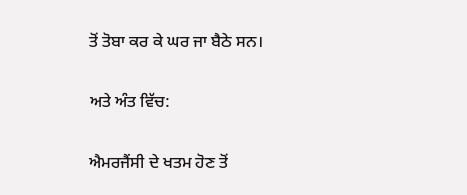ਤੋਂ ਤੋਬਾ ਕਰ ਕੇ ਘਰ ਜਾ ਬੈਠੇ ਸਨ।

ਅਤੇ ਅੰਤ ਵਿੱਚ:

ਐਮਰਜੈਂਸੀ ਦੇ ਖਤਮ ਹੋਣ ਤੋਂ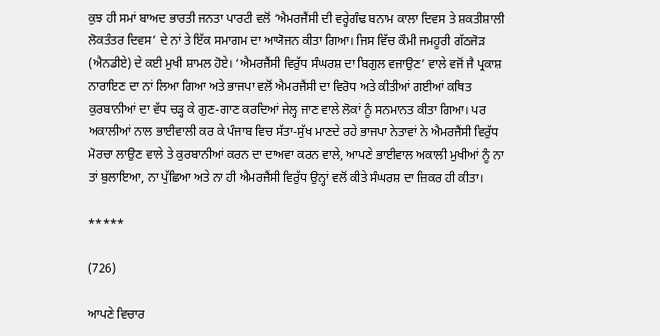ਕੁਝ ਹੀ ਸਮਾਂ ਬਾਅਦ ਭਾਰਤੀ ਜਨਤਾ ਪਾਰਟੀ ਵਲੋਂ ‘ਐਮਰਜੈਂਸੀ ਦੀ ਵਰ੍ਹੇਗੰਢ ਬਨਾਮ ਕਾਲਾ ਦਿਵਸ ਤੇ ਸ਼ਕਤੀਸ਼ਾਲੀ ਲੋਕਤੰਤਰ ਦਿਵਸ’ ਦੇ ਨਾਂ ਤੇ ਇੱਕ ਸਮਾਗਮ ਦਾ ਆਯੋਜਨ ਕੀਤਾ ਗਿਆ। ਜਿਸ ਵਿੱਚ ਕੌਮੀ ਜਮਹੂਰੀ ਗੱਠਜੋੜ (ਐਨਡੀਏ) ਦੇ ਕਈ ਮੁਖੀ ਸ਼ਾਮਲ ਹੋਏ। ‘ਐਮਰਜੈਂਸੀ ਵਿਰੁੱਧ ਸੰਘਰਸ਼ ਦਾ ਬਿਗੁਲ ਵਜਾਉਣ’ ਵਾਲੇ ਵਜੋਂ ਜੈ ਪ੍ਰਕਾਸ਼ ਨਾਰਾਇਣ ਦਾ ਨਾਂ ਲਿਆ ਗਿਆ ਅਤੇ ਭਾਜਪਾ ਵਲੋਂ ਐਮਰਜੈਂਸੀ ਦਾ ਵਿਰੋਧ ਅਤੇ ਕੀਤੀਆਂ ਗਈਆਂ ਕਥਿਤ ਕੁਰਬਾਨੀਆਂ ਦਾ ਵੱਧ ਚੜ੍ਹ ਕੇ ਗੁਣ-ਗਾਣ ਕਰਦਿਆਂ ਜੇਲ੍ਹ ਜਾਣ ਵਾਲੇ ਲੋਕਾਂ ਨੂੰ ਸਨਮਾਨਤ ਕੀਤਾ ਗਿਆ। ਪਰ ਅਕਾਲੀਆਂ ਨਾਲ ਭਾਈਵਾਲੀ ਕਰ ਕੇ ਪੰਜਾਬ ਵਿਚ ਸੱਤਾ-ਸੁੱਖ ਮਾਣਦੇ ਰਹੇ ਭਾਜਪਾ ਨੇਤਾਵਾਂ ਨੇ ਐਮਰਜੈਂਸੀ ਵਿਰੁੱਧ ਮੋਰਚਾ ਲਾਉਣ ਵਾਲੇ ਤੇ ਕੁਰਬਾਨੀਆਂ ਕਰਨ ਦਾ ਦਾਅਵਾ ਕਰਨ ਵਾਲੇ, ਆਪਣੇ ਭਾਈਵਾਲ ਅਕਾਲੀ ਮੁਖੀਆਂ ਨੂੰ ਨਾ ਤਾਂ ਬੁਲਾਇਆ, ਨਾ ਪੁੱਛਿਆ ਅਤੇ ਨਾ ਹੀ ਐਮਰਜੈਂਸੀ ਵਿਰੁੱਧ ਉਨ੍ਹਾਂ ਵਲੋਂ ਕੀਤੇ ਸੰਘਰਸ਼ ਦਾ ਜ਼ਿਕਰ ਹੀ ਕੀਤਾ।

*****

(726)

ਆਪਣੇ ਵਿਚਾਰ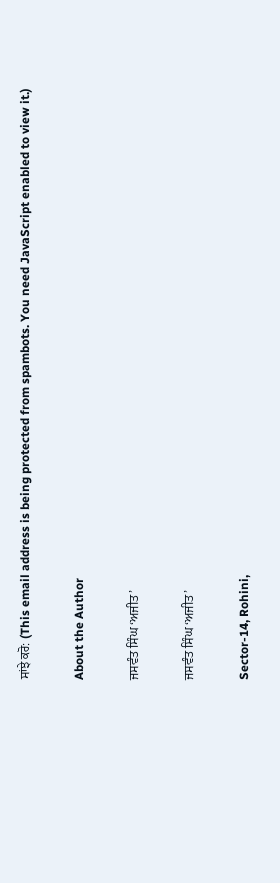ਸਾਂਝੇ ਕਰੋ: (This email address is being protected from spambots. You need JavaScript enabled to view it.)

About the Author

ਜਸਵੰਤ ਸਿੰਘ ‘ਅਜੀਤ’

ਜਸਵੰਤ ਸਿੰਘ ‘ਅਜੀਤ’

Sector-14, Rohini,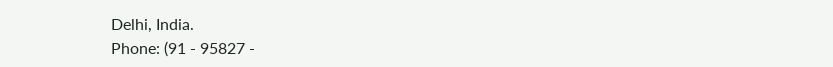Delhi, India.
Phone: (91 - 95827 -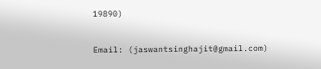19890)

Email: (jaswantsinghajit@gmail.com)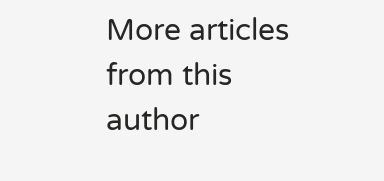More articles from this author